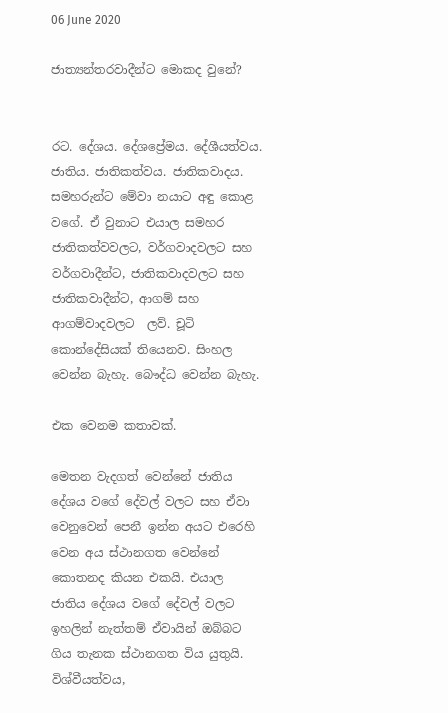06 June 2020

ජාත්‍යන්තරවාදීන්ට මොකද වුනේ?


රට. දේශය. දේශප්‍රේමය. දේශීයත්වය. ජාතිය. ජාතිකත්වය. ජාතිකවාදය. සමහරුන්ට මේවා නයාට අඳු කොළ වගේ. ඒ වුනාට එයාල සමහර ජාතිකත්වවලට, වර්ගවාදවලට සහ වර්ගවාදීන්ට, ජාතිකවාදවලට සහ ජාතිකවාදීන්ට, ආගම් සහ ආගම්වාදවලට  ලව්. චූටි කොන්දේසියක් තියෙනව. සිංහල වෙන්න බැහැ. බෞද්ධ වෙන්න බැහැ.

එක වෙනම කතාවක්.

මෙතන වැදගත් වෙන්නේ ජාතිය දේශය වගේ දේවල් වලට සහ ඒවා වෙනුවෙන් පෙනී ඉන්න අයට එරෙහි වෙන අය ස්ථානගත වෙන්නේ කොතනද කියන එකයි. එයාල ජාතිය දේශය වගේ දේවල් වලට ඉහලින් නැත්තම් ඒවායින් ඔබ්බට ගිය තැනක ස්ථානගත විය යුතුයි. විශ්වීයත්වය,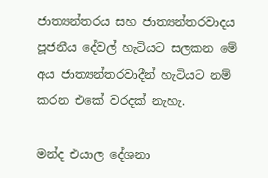ජාත්‍යන්තරය සහ ජාත්‍යන්තරවාදය පූජනීය දේවල් හැටියට සලකන මේ අය ජාත්‍යන්තරවාදීන් හැටියට නම් කරන එකේ වරදක් නැහැ.

මන්ද එයාල දේශනා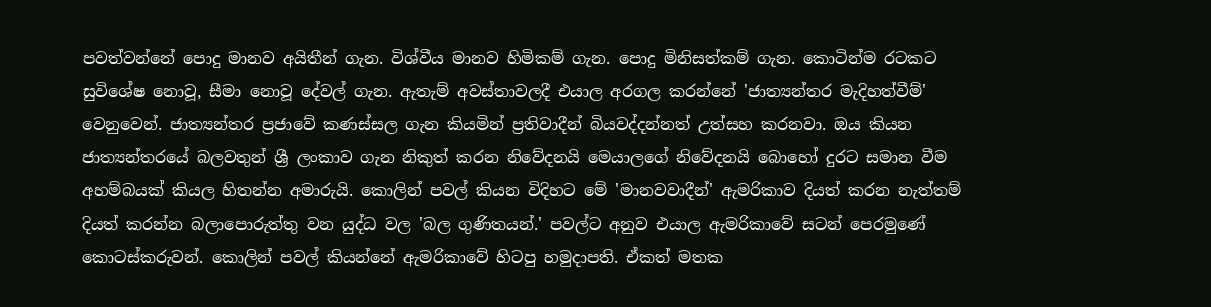පවත්වන්නේ පොදු මානව අයිතීන් ගැන. විශ්වීය මානව හිමිකම් ගැන. පොදු මිනිසත්කම් ගැන. කොටින්ම රටකට සුවිශේෂ නොවූ, සීමා නොවූ දේවල් ගැන. ඇතැම් අවස්තාවලදී එයාල අරගල කරන්නේ 'ජාත්‍යන්තර මැදිහත්වීම්' වෙනුවෙන්. ජාත්‍යන්තර ප්‍රජාවේ කණස්සල ගැන කියමින් ප්‍රතිවාදීන් බියවද්දන්නත් උත්සහ කරනවා. ඔය කියන ජාත්‍යන්තරයේ බලවතුන් ශ්‍රී ලංකාව ගැන නිකුත් කරන නිවේදනයි මෙයාලගේ නිවේදනයි බොහෝ දුරට සමාන වීම අහම්බයක් කියල හිතන්න අමාරුයි. කොලින් පවල් කියන විදිහට මේ 'මානවවාදීන්' ඇමරිකාව දියත් කරන නැත්තම් දියත් කරන්න බලාපොරුත්තු වන යුද්ධ වල 'බල ගුණිතයන්.' පවල්ට අනුව එයාල ඇමරිකාවේ සටන් පෙරමුණේ කොටස්කරුවන්. කොලින් පවල් කියන්නේ ඇමරිකාවේ හිටපු හමුදාපති. ඒකත් මතක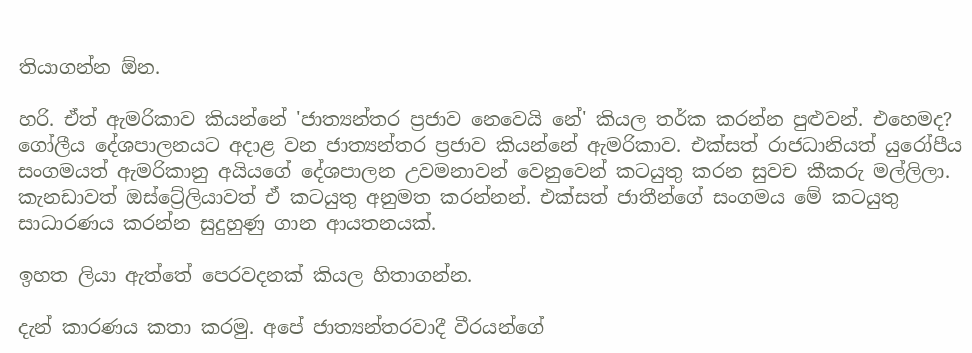තියාගන්න ඕන.

හරි. ඒත් ඇමරිකාව කියන්නේ 'ජාත්‍යන්තර ප්‍රජාව නෙවෙයි නේ' කියල තර්ක කරන්න පුළුවන්. එහෙමද? ගෝලීය දේශපාලනයට අදාළ වන ජාත්‍යන්තර ප්‍රජාව කියන්නේ ඇමරිකාව. එක්සත් රාජධානියත් යුරෝපීය සංගමයත් ඇමරිකානු අයියගේ දේශපාලන උවමනාවන් වෙනුවෙන් කටයුතු කරන සුවච කීකරු මල්ලිලා. කැනඩාවත් ඔස්ට්‍රේලියාවත් ඒ කටයුතු අනුමත කරන්නන්. එක්සත් ජාතීන්ගේ සංගමය මේ කටයුතු සාධාරණය කරන්න සුදුහුණු ගාන ආයතනයක්.

ඉහත ලියා ඇත්තේ පෙරවදනක් කියල හිතාගන්න.

දැන් කාරණය කතා කරමු. අපේ ජාත්‍යන්තරවාදී වීරයන්ගේ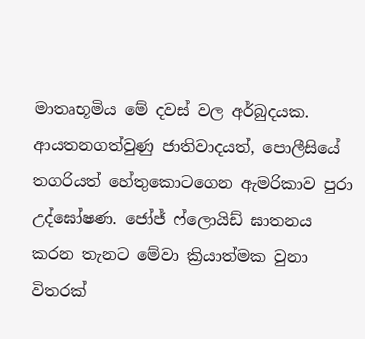මාතෘභූමිය මේ දවස් වල අර්බුදයක. ආයතනගත්වුණු ජාතිවාදයත්, පොලීසියේ තගරියත් හේතුකොටගෙන ඇමරිකාව පුරා උද්ඝෝෂණ. ජෝජ් ෆ්ලොයිඩ් ඝාතනය කරන තැනට මේවා ක්‍රියාත්මක වුනා විතරක්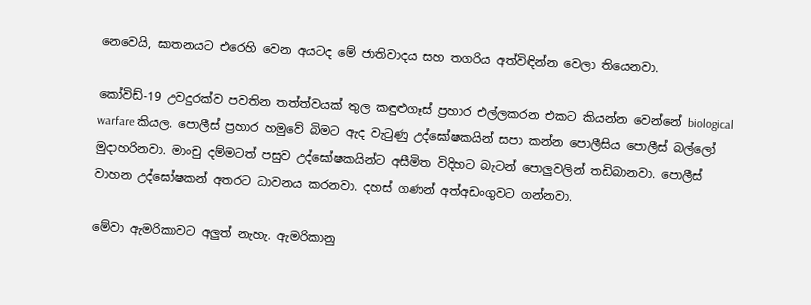නෙවෙයි, ඝාතනයට එරෙහි වෙන අයටද මේ ජාතිවාදය සහ තගරිය අත්විඳින්න වෙලා තියෙනවා.

කෝවිඩ්-19 උවදුරක්ව පවතින තත්ත්වයක් තුල කඳුළුගෑස් ප්‍රහාර එල්ලකරන එකට කියන්න වෙන්නේ biological warfare කියල. පොලීස් ප්‍රහාර හමුවේ බිමට ඇද වැටුණු උද්ඝෝෂකයින් සපා කන්න පොලීසිය පොලීස් බල්ලෝ මුදාහරිනවා. මාංචු දම්මටත් පසුව උද්ඝෝෂකයින්ට අසීමිත විදිහට බැටන් පොලුවලින් තඩිබානවා. පොලීස් වාහන උද්ඝෝෂකන් අතරට ධාවනය කරනවා. දහස් ගණන් අත්අඩංගුවට ගන්නවා.

මේවා ඇමරිකාවට අලුත් නැහැ. ඇමරිකානු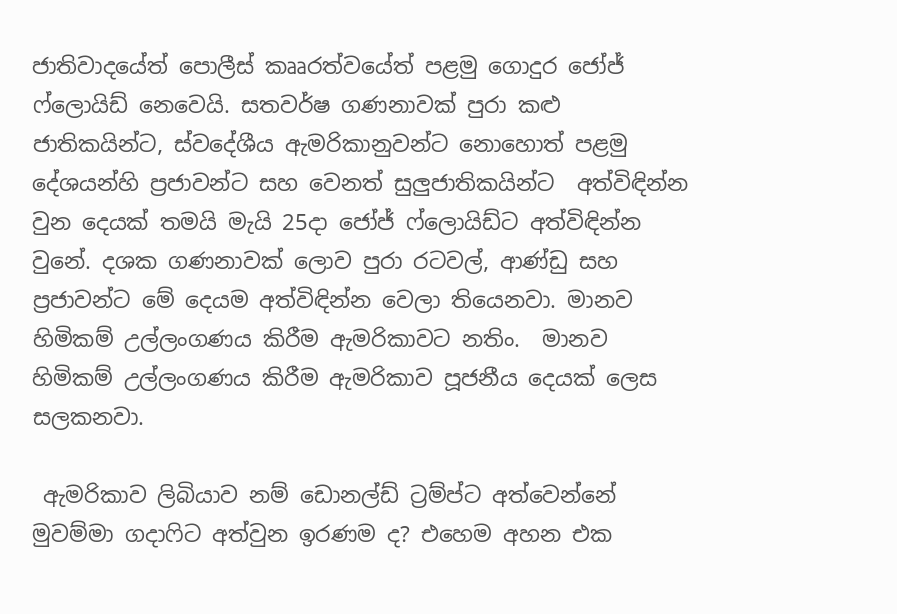ජාතිවාදයේත් පොලීස් කෲරත්වයේත් පළමු ගොදුර ජෝජ් ෆ්ලොයිඩ් නෙවෙයි. සතවර්ෂ ගණනාවක් පුරා කළු ජාතිකයින්ට, ස්වදේශීය ඇමරිකානුවන්ට නොහොත් පළමු දේශයන්හි ප්‍රජාවන්ට සහ වෙනත් සුලුජාතිකයින්ට  අත්විඳින්න වුන දෙයක් තමයි මැයි 25දා ජෝජ් ෆ්ලොයිඩ්ට අත්විඳින්න වුනේ. දශක ගණනාවක් ලොව පුරා රටවල්, ආණ්ඩු සහ ප්‍රජාවන්ට මේ දෙයම අත්විඳින්න වෙලා තියෙනවා. මානව හිමිකම් උල්ලංගණය කිරීම ඇමරිකාවට නතිං.  මානව හිමිකම් උල්ලංගණය කිරීම ඇමරිකාව පූජනීය දෙයක් ලෙස සලකනවා.

 ඇමරිකාව ලිබියාව නම් ඩොනල්ඩ් ට්‍රම්ප්ට අත්වෙන්නේ මුවම්මා ගදාෆිට අත්වුන ඉරණම ද? එහෙම අහන එක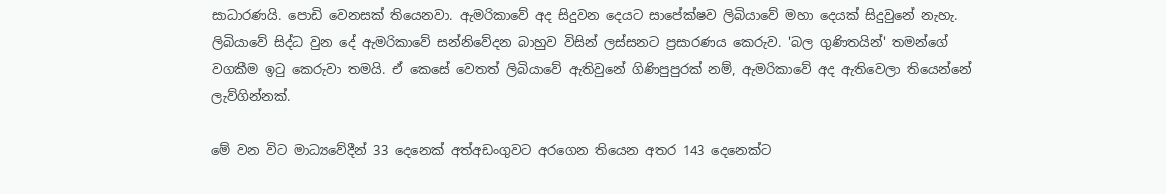සාධාරණයි. පොඩි වෙනසක් තියෙනවා. ඇමරිකාවේ අද සිදුවන දෙයට සාපේක්ෂව ලිබියාවේ මහා දෙයක් සිදුවුනේ නැහැ. ලිබියාවේ සිද්ධ වුන දේ ඇමරිකාවේ සන්නිවේදන බාහුව විසින් ලස්සනට ප්‍රසාරණය කෙරුව. 'බල ගුණිතයින්' තමන්ගේ වගකීම ඉටු කෙරුවා තමයි. ඒ කෙසේ වෙතත් ලිබියාවේ ඇතිවුනේ ගිණිපුපුරක් නම්, ඇමරිකාවේ අද ඇතිවෙලා තියෙන්නේ ලැව්ගින්නක්.

මේ වන විට මාධ්‍යවේදීන් 33 දෙනෙක් අත්අඩංගුවට අරගෙන තියෙන අතර 143 දෙනෙක්ට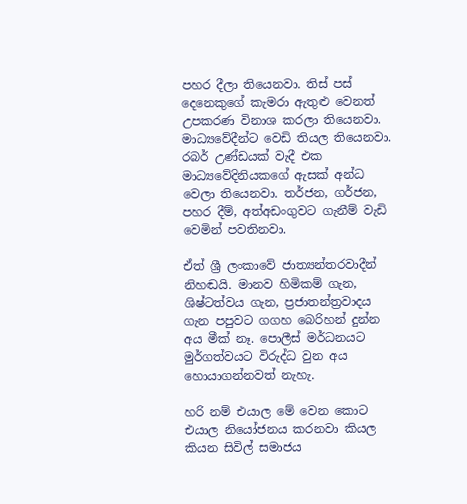පහර දීලා තියෙනවා. තිස් පස් දෙනෙකුගේ කැමරා ඇතුළු වෙනත් උපකරණ විනාශ කරලා තියෙනවා. මාධ්‍යවේදීන්ට වෙඩි තියල තියෙනවා.  රබර් උණ්ඩයක් වැදී එක මාධ්‍යවේදිනියකගේ ඇසක් අන්ධ වෙලා තියෙනවා. තර්ජන, ගර්ජන, පහර දීම්, අත්අඩංගුවට ගැනීම් වැඩි වෙමින් පවතිනවා.

ඒත් ශ්‍රී ලංකාවේ ජාත්‍යන්තරවාදීන් නිහඬයි. මානව හිමිකම් ගැන, ශිෂ්ටත්වය ගැන, ප්‍රජාතන්ත්‍රවාදය ගැන පපුවට ගගහ බෙරිහන් දුන්න අය මීක් නෑ. පොලීස් මර්ධනයට මුර්ගත්වයට විරුද්ධ වුන අය හොයාගන්නවත් නැහැ.

හරි නම් එයාල මේ වෙන කොට එයාල නියෝජනය කරනවා කියල කියන සිවිල් සමාජය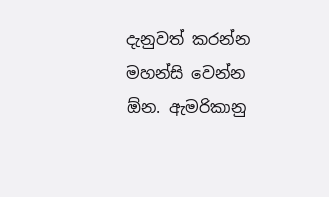දැනුවත් කරන්න මහන්සි වෙන්න ඕන. ඇමරිකානු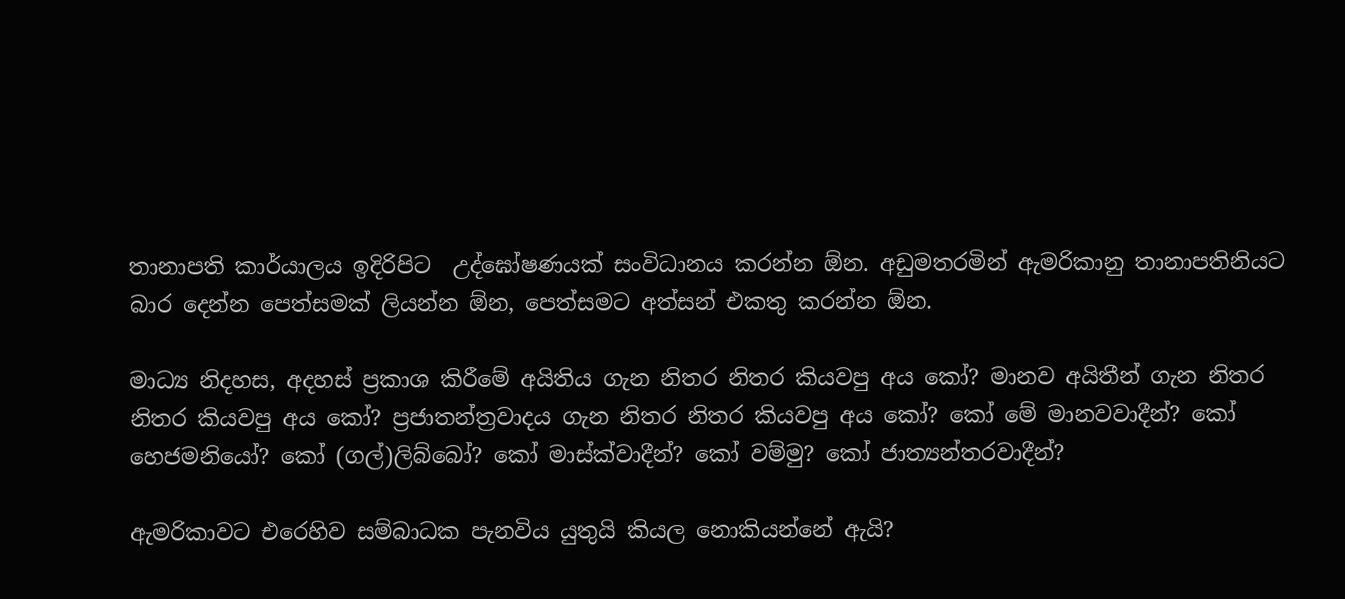තානාපති කාර්යාලය ඉදිරිපිට  උද්ඝෝෂණයක් සංවිධානය කරන්න ඕන. අඩුමතරමින් ඇමරිකානු තානාපතිනියට බාර දෙන්න පෙත්සමක් ලියන්න ඕන, පෙත්සමට අත්සන් එකතු කරන්න ඕන.

මාධ්‍ය නිදහස, අදහස් ප්‍රකාශ කිරීමේ අයිතිය ගැන නිතර නිතර කියවපු අය කෝ? මානව අයිතීන් ගැන නිතර නිතර කියවපු අය කෝ? ප්‍රජාතන්ත්‍රවාදය ගැන නිතර නිතර කියවපු අය කෝ? කෝ මේ මානවවාදීන්? කෝ හෙජමනියෝ? කෝ (ගල්)ලිබ්බෝ? කෝ මාස්ක්වාදීන්? කෝ වම්මු? කෝ ජාත්‍යන්තරවාදීන්?

ඇමරිකාවට එරෙහිව සම්බාධක පැනවිය යුතුයි කියල නොකියන්නේ ඇයි?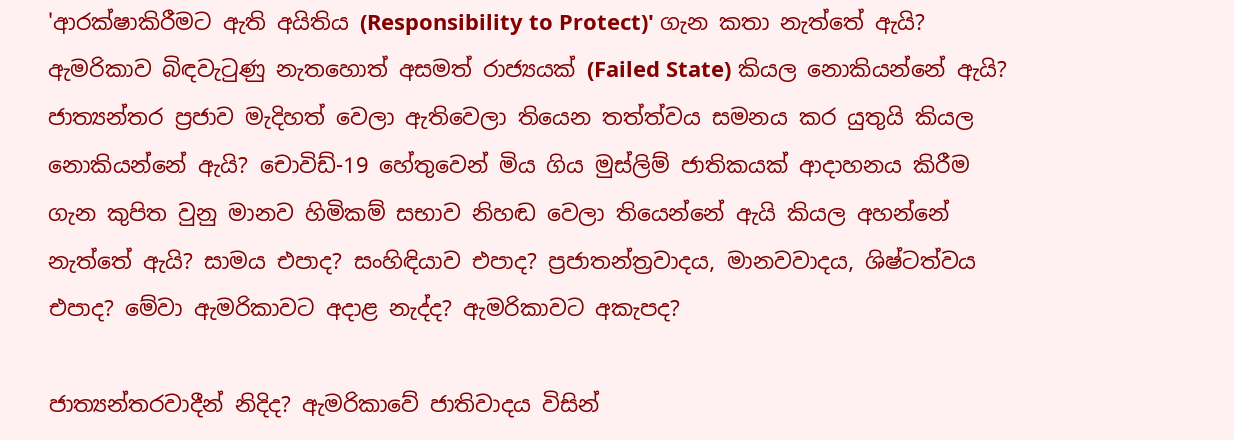'ආරක්ෂාකිරීමට ඇති අයිතිය (Responsibility to Protect)' ගැන කතා නැත්තේ ඇයි? ඇමරිකාව බිඳවැටුණු නැතහොත් අසමත් රාජ්‍යයක් (Failed State) කියල නොකියන්නේ ඇයි? ජාත්‍යන්තර ප්‍රජාව මැදිහත් වෙලා ඇතිවෙලා තියෙන තත්ත්වය සමනය කර යුතුයි කියල නොකියන්නේ ඇයි? චොවිඩ්-19 හේතුවෙන් මිය ගිය මුස්ලිම් ජාතිකයක් ආදාහනය කිරීම ගැන කුපිත වුනු මානව හිමිකම් සභාව නිහඬ වෙලා තියෙන්නේ ඇයි කියල අහන්නේ නැත්තේ ඇයි? සාමය එපාද? සංහිඳියාව එපාද? ප්‍රජාතන්ත්‍රවාදය, මානවවාදය, ශිෂ්ටත්වය එපාද? මේවා ඇමරිකාවට අදාළ නැද්ද? ඇමරිකාවට අකැපද?

ජාත්‍යන්තරවාදීන් නිදිද? ඇමරිකාවේ ජාතිවාදය විසින්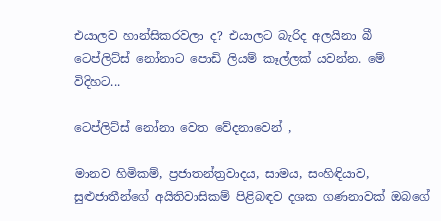එයාලව හාන්සිකරවලා ද? එයාලට බැරිද අලයිනා බී ටෙප්ලිට්ස් නෝනාට පොඩි ලියම් කෑල්ලක් යවන්න. මේ විදිහට...

ටෙප්ලිට්ස් නෝනා වෙත වේදනාවෙන් ,

මානව හිමිකම්, ප්‍රජාතන්ත්‍රවාදය, සාමය, සංහිඳියාව, සුළුජාතීන්ගේ අයිතිවාසිකම් පිළිබඳව දශක ගණනාවක් ඔබගේ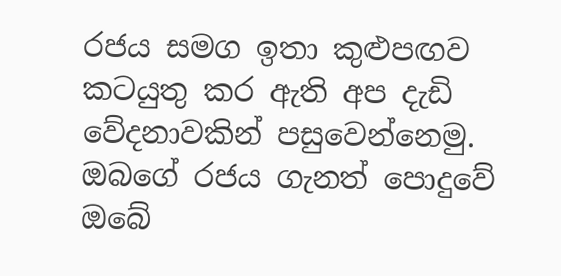රජය සමග ඉතා කුළුපඟව කටයුතු කර ඇති අප දැඩි වේදනාවකින් පසුවෙන්නෙමු. ඔබගේ රජය ගැනත් පොදුවේ ඔබේ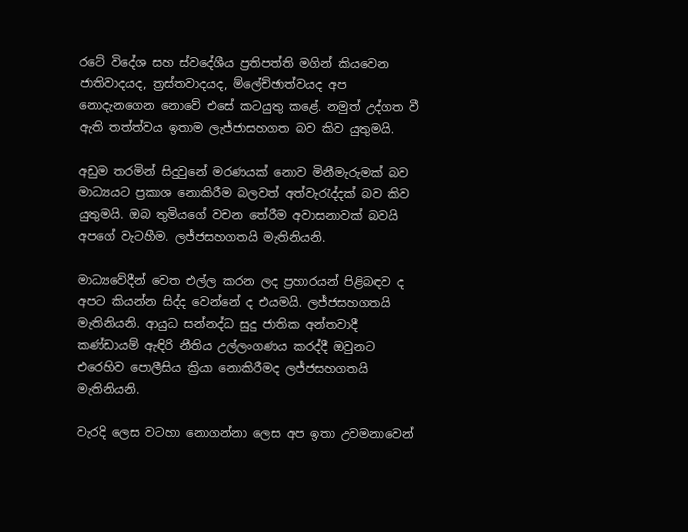රටේ විදේශ සහ ස්වදේශීය ප්‍රතිපත්ති මගින් කියවෙන ජාතිවාදයද, ත්‍රස්තවාදයද, ම්ලේච්ඡාත්වයද අප නොදැනගෙන නොවේ එසේ කටයුතු කළේ. නමුත් උද්ගත වී ඇති තත්ත්වය ඉතාම ලැජ්ජාසහගත බව කිව යුතුමයි.

අඩුම තරමින් සිදුවුනේ මරණයක් නොව මිනීමැරුමක් බව මාධ්‍යයට ප්‍රකාශ නොකිරීම බලවත් අත්වැරැද්දක් බව කිව යුතුමයි. ඔබ තුමියගේ වචන තේරීම අවාසනාවක් බවයි අපගේ වැටහීම. ලජ්ජසහගතයි මැතිනියනි.

මාධ්‍යවේදීන් වෙත එල්ල කරන ලද ප්‍රහාරයන් පිළිබඳව ද අපට කියන්න සිද්ද වෙන්නේ ද එයමයි. ලජ්ජසහගතයි මැතිනියනි. ආයුධ සන්නද්ධ සුදු ජාතික අන්තවාදී කණ්ඩායම් ඇඳිරි නීතිය උල්ලංගණය කරද්දී ඔවුනට එරෙහිව පොලීසිය ක්‍රියා නොකිරීමද ලජ්ජසහගතයි මැතිනියනි.

වැරදි ලෙස වටහා නොගන්නා ලෙස අප ඉතා උවමනාවෙන්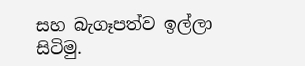සහ බැගෑපත්ව ඉල්ලා සිටිමු.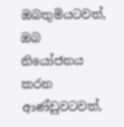ඔබතුමියටවත්, ඔබ නියෝජනය කරන ආණ්ඩුවටවත්,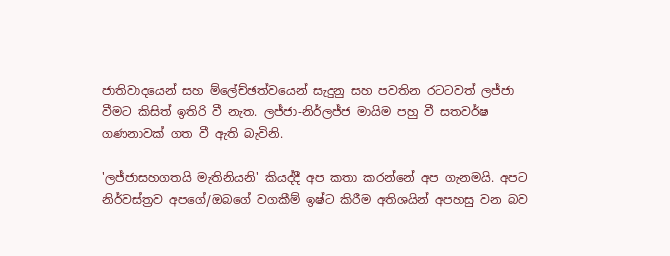ජාතිවාදයෙන් සහ ම්ලේච්ඡත්වයෙන් සැදුනු සහ පවතින රටටවත් ලජ්ජා වීමට කිසිත් ඉතිරි වී නැත. ලජ්ජා-නිර්ලජ්ජ මායිම පහු වී සතවර්ෂ ගණනාවක් ගත වී ඇති බැවිනි.

'ලජ්ජාසහගතයි මැතිනියනි' කියද්දී අප කතා කරන්නේ අප ගැනමයි. අපට නිර්වස්ත්‍රව අපගේ/ඔබගේ වගකීම් ඉෂ්ට කිරීම අතිශයින් අපහසු වන බව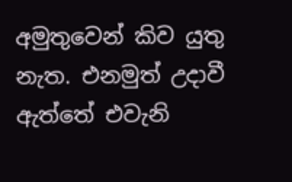අමුතුවෙන් කිව යුතු නැත. එනමුත් උදාවී ඇත්තේ එවැනි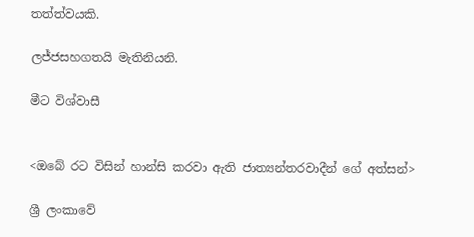තත්ත්වයකි.

ලජ්ජසහගතයි මැතිනියනි.

මීට විශ්වාසී


<ඔබේ රට විසින් හාන්සි කරවා ඇති ජාත්‍යන්තරවාදීන් ගේ අත්සන්>

ශ්‍රී ලංකාවේ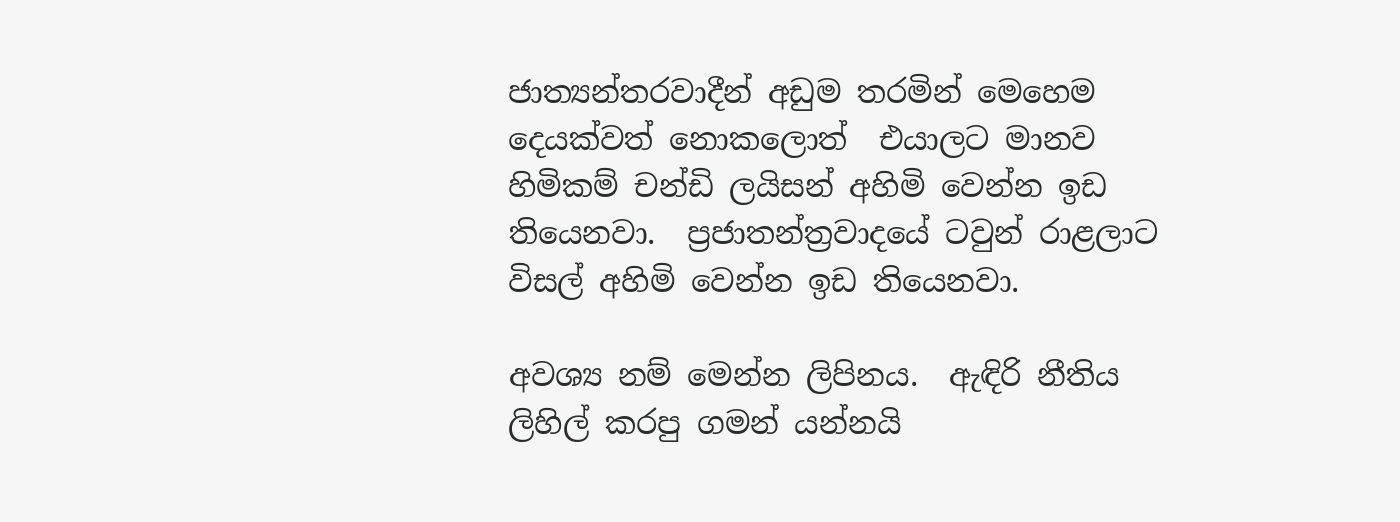ජාත්‍යන්තරවාදීන් අඩුම තරමින් මෙහෙම දෙයක්වත් නොකලොත්  එයාලට මානව හිමිකම් චන්ඩි ලයිසන් අහිමි වෙන්න ඉඩ තියෙනවා.  ප්‍රජාතන්ත්‍රවාදයේ ටවුන් රාළලාට විසල් අහිමි වෙන්න ඉඩ තියෙනවා.

අවශ්‍ය නම් මෙන්න ලිපිනය.  ඇඳිරි නීතිය ලිහිල් කරපු ගමන් යන්නයි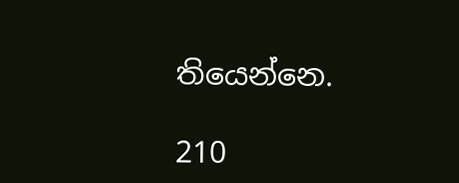තියෙන්නෙ.

210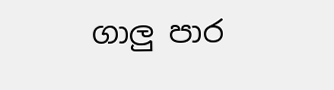ගාලු පාර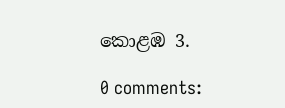කොළඹ 3.

0 comments: